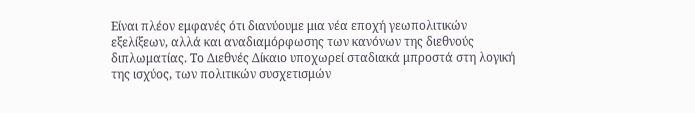Είναι πλέον εμφανές ότι διανύουμε μια νέα εποχή γεωπολιτικών εξελίξεων, αλλά και αναδιαμόρφωσης των κανόνων της διεθνούς διπλωματίας. Το Διεθνές Δίκαιο υποχωρεί σταδιακά μπροστά στη λογική της ισχύος, των πολιτικών συσχετισμών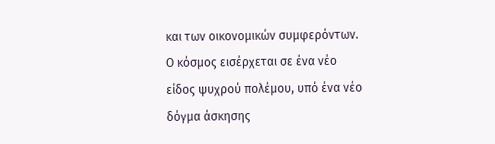και των οικονομικών συμφερόντων. Ο κόσμος εισέρχεται σε ένα νέο είδος ψυχρού πολέμου, υπό ένα νέο δόγμα άσκησης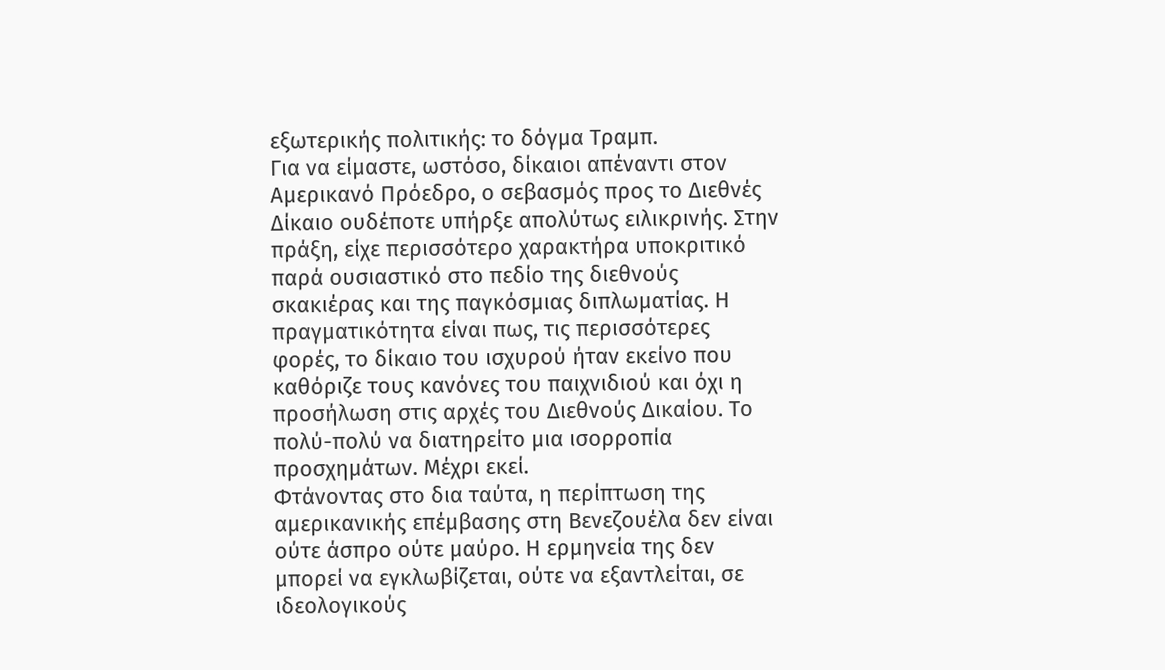εξωτερικής πολιτικής: το δόγμα Τραμπ.
Για να είμαστε, ωστόσο, δίκαιοι απέναντι στον Αμερικανό Πρόεδρο, ο σεβασμός προς το Διεθνές Δίκαιο ουδέποτε υπήρξε απολύτως ειλικρινής. Στην πράξη, είχε περισσότερο χαρακτήρα υποκριτικό παρά ουσιαστικό στο πεδίο της διεθνούς σκακιέρας και της παγκόσμιας διπλωματίας. Η πραγματικότητα είναι πως, τις περισσότερες φορές, το δίκαιο του ισχυρού ήταν εκείνο που καθόριζε τους κανόνες του παιχνιδιού και όχι η προσήλωση στις αρχές του Διεθνούς Δικαίου. Το πολύ-πολύ να διατηρείτο μια ισορροπία προσχημάτων. Μέχρι εκεί.
Φτάνοντας στο δια ταύτα, η περίπτωση της αμερικανικής επέμβασης στη Βενεζουέλα δεν είναι ούτε άσπρο ούτε μαύρο. Η ερμηνεία της δεν μπορεί να εγκλωβίζεται, ούτε να εξαντλείται, σε ιδεολογικούς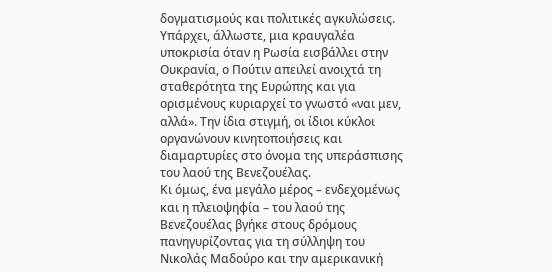δογματισμούς και πολιτικές αγκυλώσεις. Υπάρχει, άλλωστε, μια κραυγαλέα υποκρισία όταν η Ρωσία εισβάλλει στην Ουκρανία, ο Πούτιν απειλεί ανοιχτά τη σταθερότητα της Ευρώπης και για ορισμένους κυριαρχεί το γνωστό «ναι μεν, αλλά». Την ίδια στιγμή, οι ίδιοι κύκλοι οργανώνουν κινητοποιήσεις και διαμαρτυρίες στο όνομα της υπεράσπισης του λαού της Βενεζουέλας.
Κι όμως, ένα μεγάλο μέρος – ενδεχομένως και η πλειοψηφία – του λαού της Βενεζουέλας βγήκε στους δρόμους πανηγυρίζοντας για τη σύλληψη του Νικολάς Μαδούρο και την αμερικανική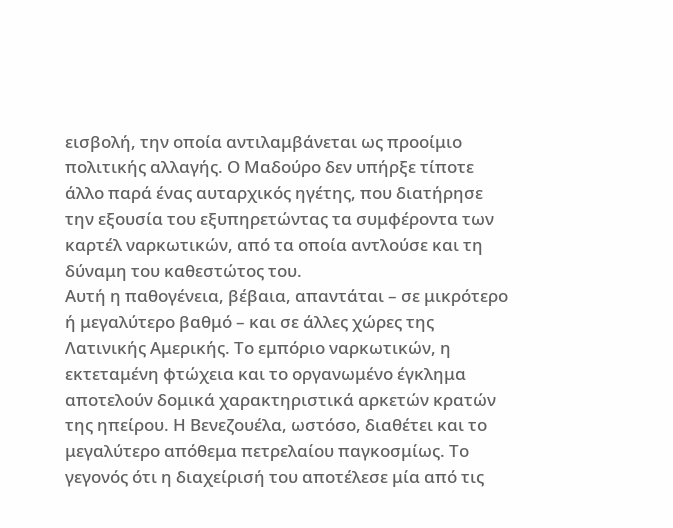εισβολή, την οποία αντιλαμβάνεται ως προοίμιο πολιτικής αλλαγής. Ο Μαδούρο δεν υπήρξε τίποτε άλλο παρά ένας αυταρχικός ηγέτης, που διατήρησε την εξουσία του εξυπηρετώντας τα συμφέροντα των καρτέλ ναρκωτικών, από τα οποία αντλούσε και τη δύναμη του καθεστώτος του.
Αυτή η παθογένεια, βέβαια, απαντάται – σε μικρότερο ή μεγαλύτερο βαθμό – και σε άλλες χώρες της Λατινικής Αμερικής. Το εμπόριο ναρκωτικών, η εκτεταμένη φτώχεια και το οργανωμένο έγκλημα αποτελούν δομικά χαρακτηριστικά αρκετών κρατών της ηπείρου. Η Βενεζουέλα, ωστόσο, διαθέτει και το μεγαλύτερο απόθεμα πετρελαίου παγκοσμίως. Το γεγονός ότι η διαχείρισή του αποτέλεσε μία από τις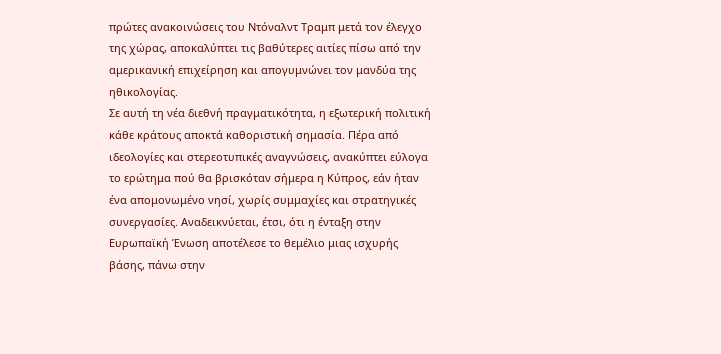πρώτες ανακοινώσεις του Ντόναλντ Τραμπ μετά τον έλεγχο της χώρας, αποκαλύπτει τις βαθύτερες αιτίες πίσω από την αμερικανική επιχείρηση και απογυμνώνει τον μανδύα της ηθικολογίας.
Σε αυτή τη νέα διεθνή πραγματικότητα, η εξωτερική πολιτική κάθε κράτους αποκτά καθοριστική σημασία. Πέρα από ιδεολογίες και στερεοτυπικές αναγνώσεις, ανακύπτει εύλογα το ερώτημα πού θα βρισκόταν σήμερα η Κύπρος, εάν ήταν ένα απομονωμένο νησί, χωρίς συμμαχίες και στρατηγικές συνεργασίες. Αναδεικνύεται, έτσι, ότι η ένταξη στην Ευρωπαϊκή Ένωση αποτέλεσε το θεμέλιο μιας ισχυρής βάσης, πάνω στην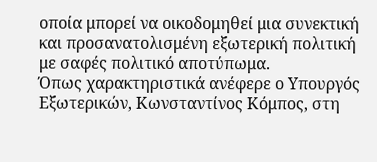οποία μπορεί να οικοδομηθεί μια συνεκτική και προσανατολισμένη εξωτερική πολιτική με σαφές πολιτικό αποτύπωμα.
Όπως χαρακτηριστικά ανέφερε ο Υπουργός Εξωτερικών, Κωνσταντίνος Κόμπος, στη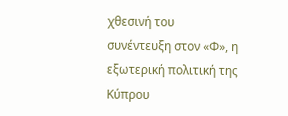χθεσινή του συνέντευξη στον «Φ», η εξωτερική πολιτική της Κύπρου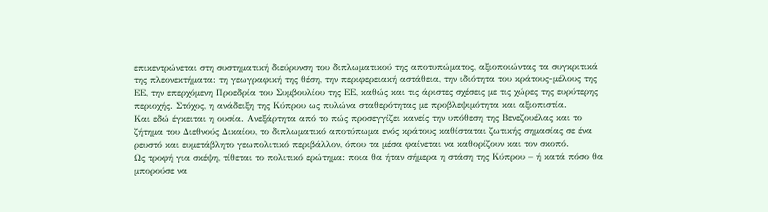επικεντρώνεται στη συστηματική διεύρυνση του διπλωματικού της αποτυπώματος, αξιοποιώντας τα συγκριτικά της πλεονεκτήματα: τη γεωγραφική της θέση, την περιφερειακή αστάθεια, την ιδιότητα του κράτους-μέλους της ΕΕ, την επερχόμενη Προεδρία του Συμβουλίου της ΕΕ, καθώς και τις άριστες σχέσεις με τις χώρες της ευρύτερης περιοχής. Στόχος, η ανάδειξη της Κύπρου ως πυλώνα σταθερότητας με προβλεψιμότητα και αξιοπιστία.
Και εδώ έγκειται η ουσία. Ανεξάρτητα από το πώς προσεγγίζει κανείς την υπόθεση της Βενεζουέλας και το ζήτημα του Διεθνούς Δικαίου, το διπλωματικό αποτύπωμα ενός κράτους καθίσταται ζωτικής σημασίας σε ένα ρευστό και ευμετάβλητο γεωπολιτικό περιβάλλον, όπου τα μέσα φαίνεται να καθορίζουν και τον σκοπό.
Ως τροφή για σκέψη, τίθεται το πολιτικό ερώτημα: ποια θα ήταν σήμερα η στάση της Κύπρου – ή κατά πόσο θα μπορούσε να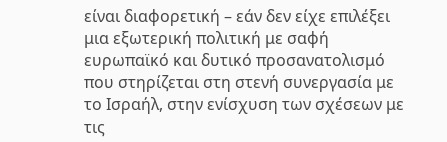είναι διαφορετική – εάν δεν είχε επιλέξει μια εξωτερική πολιτική με σαφή ευρωπαϊκό και δυτικό προσανατολισμό που στηρίζεται στη στενή συνεργασία με το Ισραήλ, στην ενίσχυση των σχέσεων με τις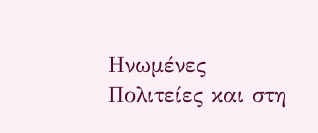Ηνωμένες Πολιτείες και στη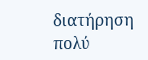διατήρηση πολύ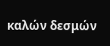καλών δεσμών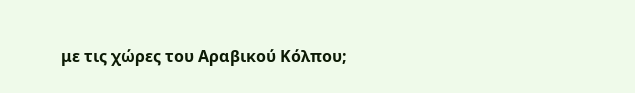με τις χώρες του Αραβικού Κόλπου;